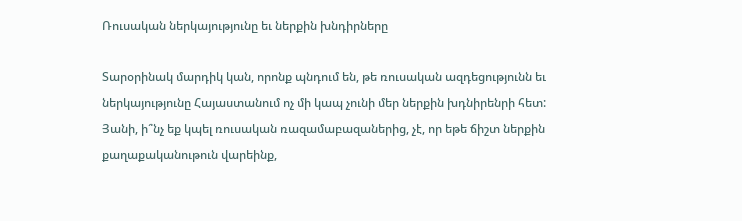Ռուսական ներկայությունը եւ ներքին խնդիրները

Տարօրինակ մարդիկ կան, որոնք պնդում են, թե ռուսական ազդեցությունն եւ ներկայությունը Հայաստանում ոչ մի կապ չունի մեր ներքին խդնիրենրի հետ: Յանի, ի՞նչ եք կպել ռուսական ռազամաբազաներից, չէ, որ եթե ճիշտ ներքին քաղաքականութուն վարեինք,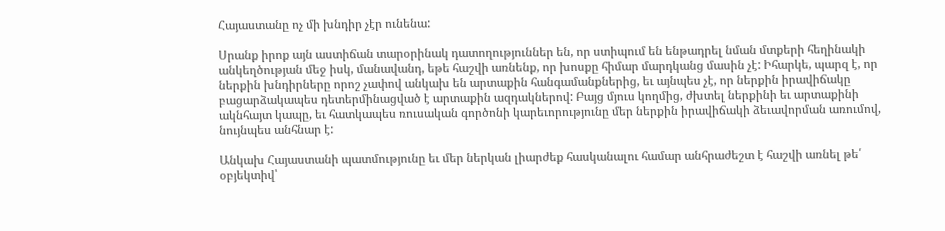Հայաստանը ոչ մի խնդիր չէր ունենա:

Սրանք իրոք այն աստիճան տարօրինակ դատողություններ են, որ ստիպում են ենթադրել նման մտքերի հեղինակի անկեղծության մեջ իսկ, մանավանդ, եթե հաշվի առնենք, որ խոսքը հիմար մարդկանց մասին չէ: Իհարկե, պարզ է, որ ներքին խնդիրները որոշ չափով անկախ են արտաքին հանգամանքներից, եւ այնպես չէ, որ ներքին իրավիճակը բացարձակապես դետերմինացված է արտաքին ազդակներով: Բայց մյուս կողմից, ժխտել ներքինի եւ արտաքինի ակնհայտ կապը, եւ հատկապես ռուսական գործոնի կարեւորությունը մեր ներքին իրավիճակի ձեւավորման առումով, նույնպես անհնար է:

Անկախ Հայաստանի պատմությունը եւ մեր ներկան լիարժեք հասկանալու համար անհրաժեշտ է հաշվի առնել թե՛ օբյեկտիվ՝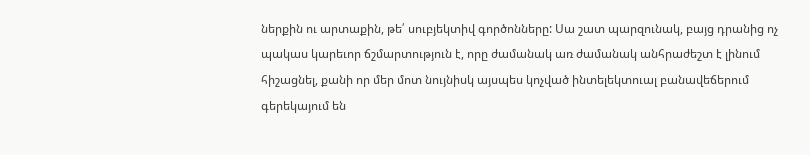ներքին ու արտաքին, թե՛ սուբյեկտիվ գործոնները: Սա շատ պարզունակ, բայց դրանից ոչ պակաս կարեւոր ճշմարտություն է, որը ժամանակ առ ժամանակ անհրաժեշտ է լինում հիշացնել, քանի որ մեր մոտ նույնիսկ այսպես կոչված ինտելեկտուալ բանավեճերում գերեկայում են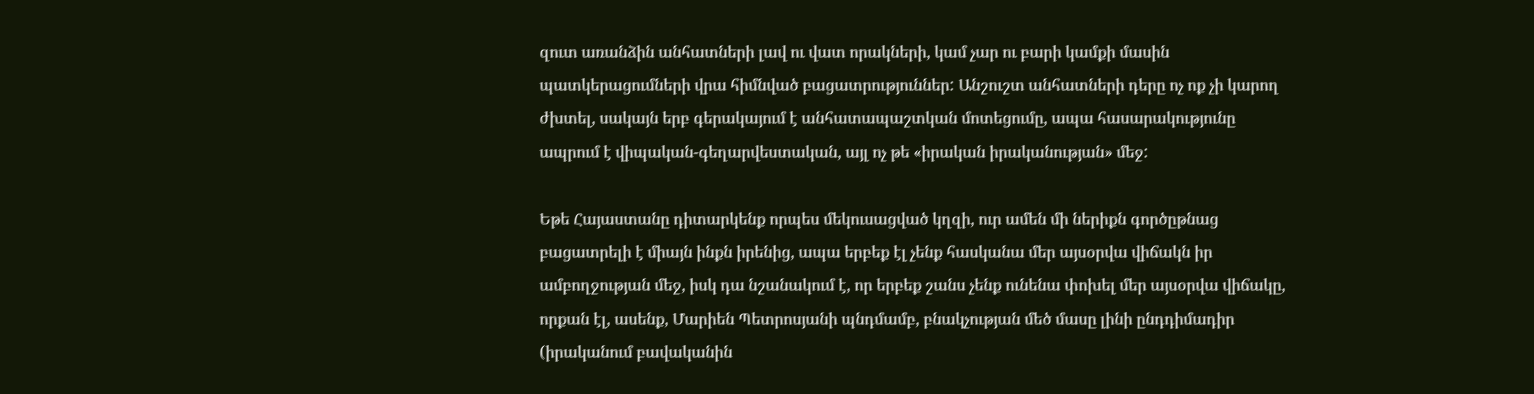զուտ առանձին անհատների լավ ու վատ որակների, կամ չար ու բարի կամքի մասին պատկերացումների վրա հիմնված բացատրություններ: Անշուշտ անհատների դերը ոչ ոք չի կարող ժխտել, սակայն երբ գերակայում է անհատապաշտկան մոտեցումը, ապա հասարակությունը ապրում է վիպական-գեղարվեստական, այլ ոչ թե «իրական իրականության» մեջ:

Եթե Հայաստանը դիտարկենք որպես մեկուսացված կղզի, ուր ամեն մի ներիքն գործըթնաց բացատրելի է միայն ինքն իրենից, ապա երբեք էլ չենք հասկանա մեր այսօրվա վիճակն իր ամբողջության մեջ, իսկ դա նշանակում է, որ երբեք շանս չենք ունենա փոխել մեր այսօրվա վիճակը, որքան էլ, ասենք, Մարիեն Պետրոսյանի պնդմամբ, բնակչության մեծ մասը լինի ընդդիմադիր (իրականում բավականին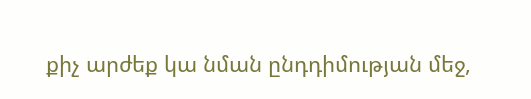քիչ արժեք կա նման ընդդիմության մեջ,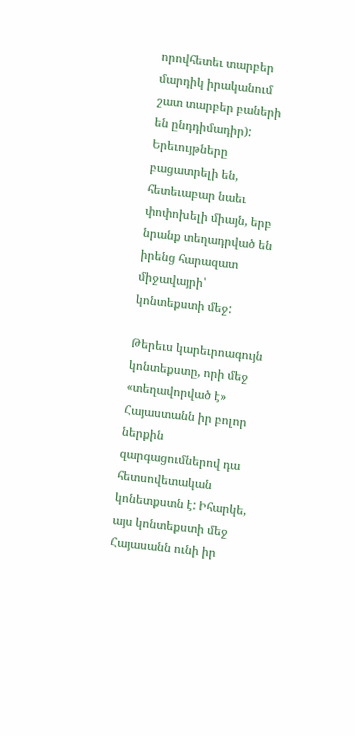որովհետեւ տարբեր մարդիկ իրականում շատ տարբեր բաների են ընդդիմադիր): Երեւույթները բացատրելի են, հետեւաբար նաեւ փոփոխելի միայն, երբ նրանք տեղադրված են իրենց հարազատ միջավայրի՝ կոնտեքստի մեջ:

Թերեւս կարեւրոագույն կոնտեքստը, որի մեջ «տեղավորված է» Հայաստանն իր բոլոր ներքին զարգացումներով դա հետսովետական կոնետքստն է: Իհարկե, այս կոնտեքստի մեջ Հայասանն ունի իր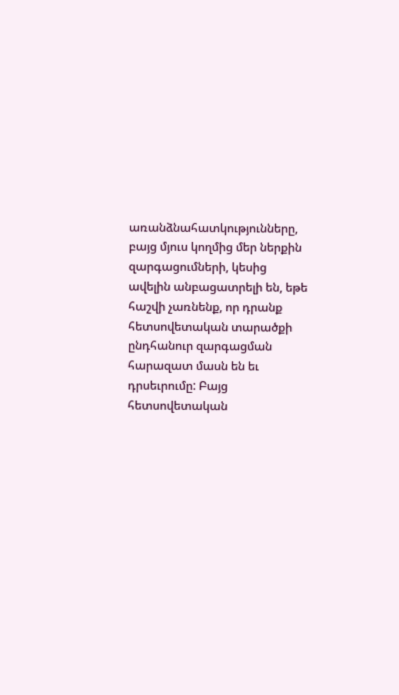առանձնահատկությունները, բայց մյուս կողմից մեր ներքին զարգացումների, կեսից ավելին անբացատրելի են, եթե հաշվի չառնենք, որ դրանք հետսովետական տարածքի ընդհանուր զարգացման հարազատ մասն են եւ դրսեւրումը: Բայց հետսովետական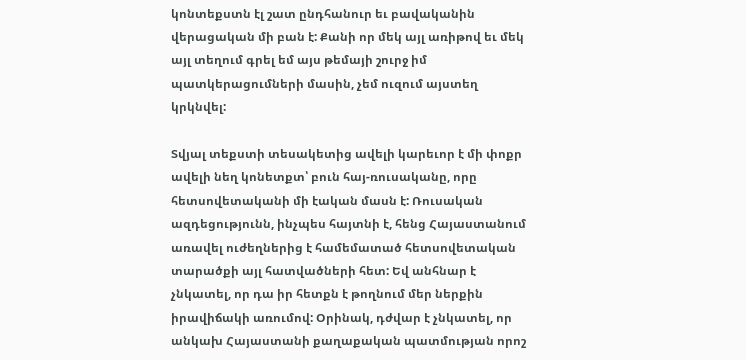կոնտեքստն էլ շատ ընդհանուր եւ բավականին վերացական մի բան է: Քանի որ մեկ այլ առիթով եւ մեկ այլ տեղում գրել եմ այս թեմայի շուրջ իմ պատկերացումների մասին, չեմ ուզում այստեղ կրկնվել:

Տվյալ տեքստի տեսակետից ավելի կարեւոր է մի փոքր ավելի նեղ կոնետքտ՝ բուն հայ-ռուսականը, որը հետսովետականի մի էական մասն է: Ռուսական ազդեցությունն, ինչպես հայտնի է, հենց Հայաստանում առավել ուժեղներից է համեմատած հետսովետական տարածքի այլ հատվածների հետ: Եվ անհնար է չնկատել, որ դա իր հետքն է թողնում մեր ներքին իրավիճակի առումով: Օրինակ, դժվար է չնկատել, որ անկախ Հայաստանի քաղաքական պատմության որոշ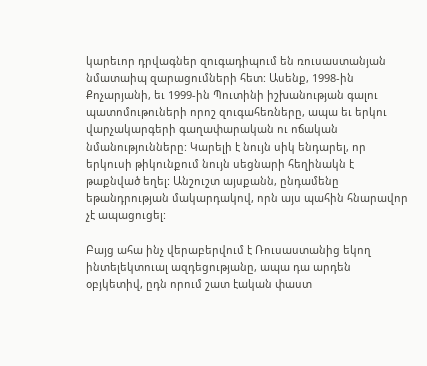կարեւոր դրվագներ զուգադիպում են ռուսաստանյան նմատաիպ զարացումների հետ: Ասենք, 1998-ին Քոչարյանի, եւ 1999-ին Պուտինի իշխանության գալու պատոմութուների որոշ զուգահեռները, ապա եւ երկու վարչակարգերի գաղափարական ու ոճական նմանությունները: Կարելի է նույն սիկ ենդարել, որ երկուսի թիկունքում նույն սեցնարի հեղինակն է թաքնված եղել: Անշուշտ այսքանն, ընդամենը եթանդրության մակարդակով, որն այս պահին հնարավոր չէ ապացուցել:

Բայց ահա ինչ վերաբերվում է Ռուսաստանից եկող ինտելեկտուալ ազդեցությանը, ապա դա արդեն օբյկետիվ, ըդն որում շատ էական փաստ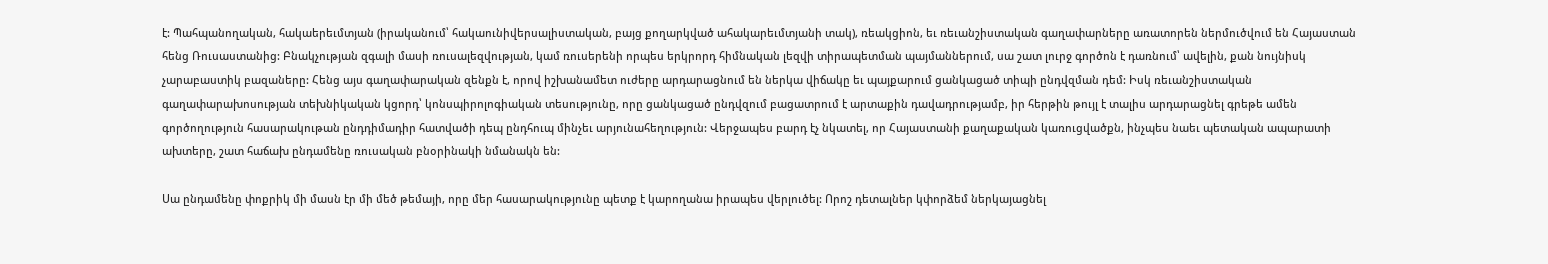է: Պահպանողական, հակաերեւմտյան (իրականում՝ հակաունիվերսալիստական, բայց քողարկված ահակարեւմտյանի տակ), ռեակցիոն, եւ ռեւանշիստական գաղափարները առատորեն ներմուծվում են Հայաստան հենց Ռուսաստանից: Բնակչության զգալի մասի ռուսալեզվության, կամ ռուսերենի որպես երկրորդ հիմնական լեզվի տիրապետման պայմաններում, սա շատ լուրջ գործոն է դառնում՝ ավելին, քան նույնիսկ չարաբաստիկ բազաները: Հենց այս գաղափարական զենքն է, որով իշխանամետ ուժերը արդարացնում են ներկա վիճակը եւ պայքարում ցանկացած տիպի ընդվզման դեմ: Իսկ ռեւանշիստական գաղափարախոսության տեխնիկական կցորդ՝ կոնսպիրոլոգիական տեսությունը, որը ցանկացած ընդվզում բացատրում է արտաքին դավադրությամբ, իր հերթին թույլ է տալիս արդարացնել գրեթե ամեն գործողություն հասարակութան ընդդիմադիր հատվածի դեպ ընդհուպ մինչեւ արյունահեղություն: Վերջապես բարդ էչ նկատել, որ Հայաստանի քաղաքական կառուցվածքն, ինչպես նաեւ պետական ապարատի ախտերը, շատ հաճախ ընդամենը ռուսական բնօրինակի նմանակն են:

Սա ընդամենը փոքրիկ մի մասն էր մի մեծ թեմայի, որը մեր հասարակությունը պետք է կարողանա իրապես վերլուծել: Որոշ դետալներ կփորձեմ ներկայացնել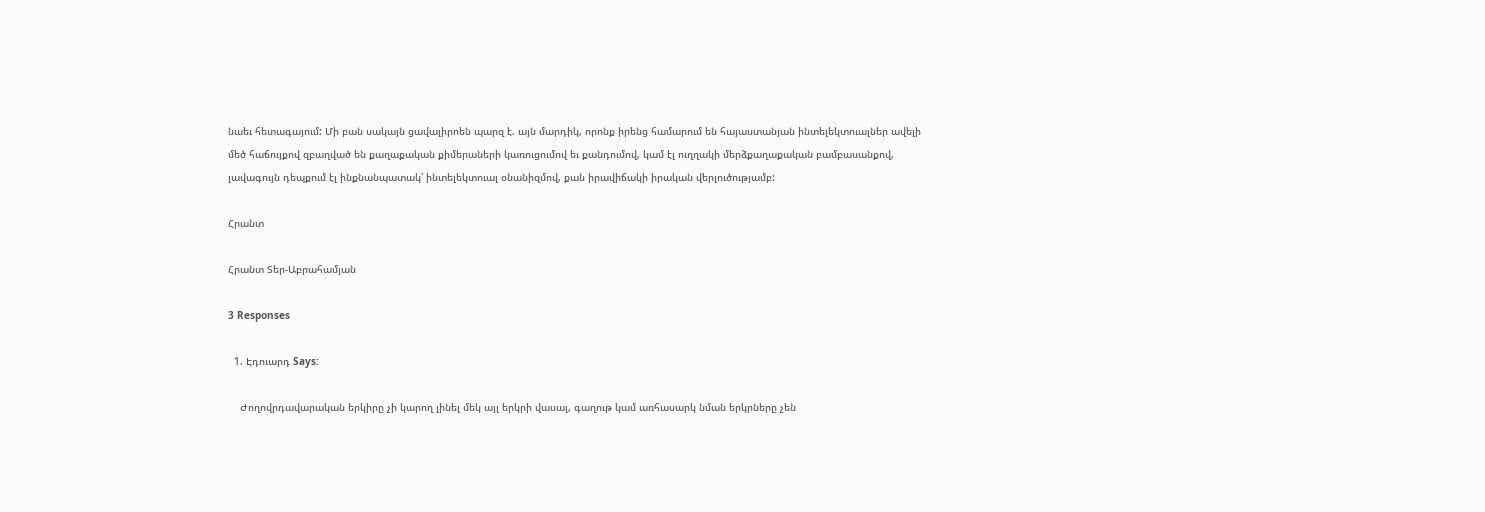նաեւ հետագայում: Մի բան սակայն ցավալիրոեն պարզ է. այն մարդիկ, որոնք իրենց համարում են հայաստանյան ինտելեկտուալներ ավելի մեծ հաճույքով զբաղված են քաղաքական քիմերաների կառուցումով եւ քանդումով, կամ էլ ուղղակի մերձքաղաքական բամբասանքով, լավագույն դեպքում էլ ինքնանպատակ՝ ինտելեկտուալ օնանիզմով, քան իրավիճակի իրական վերլուծությամբ:

Հրանտ

Հրանտ Տեր-Աբրահամյան

3 Responses

  1. Էդուարդ Says:

    Ժողովրդավարական երկիրը չի կարող լինել մեկ այլ երկրի վասալ, գաղութ կամ առհասարկ նման երկրները չեն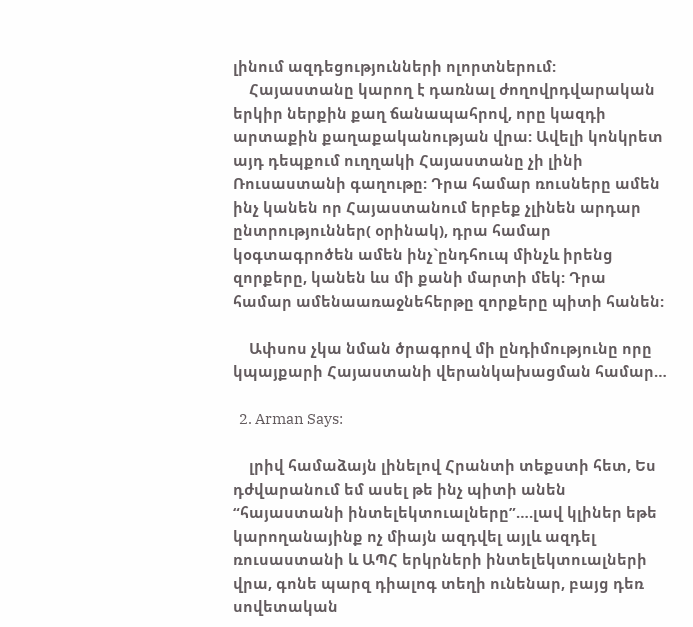լինում ազդեցությունների ոլորտներում:
    Հայաստանը կարող է դառնալ ժողովրդվարական երկիր ներքին քաղ ճանապահրով, որը կազդի արտաքին քաղաքականության վրա: Ավելի կոնկրետ այդ դեպքում ուղղակի Հայաստանը չի լինի Ռուսաստանի գաղութը: Դրա համար ռուսները ամեն ինչ կանեն որ Հայաստանում երբեք չլինեն արդար ընտրություններ( օրինակ), դրա համար կօգտագրոծեն ամեն ինչ`ընդհուպ մինչև իրենց զորքերը, կանեն ևս մի քանի մարտի մեկ: Դրա համար ամենաառաջնեհերթը զորքերը պիտի հանեն:

    Ափսոս չկա նման ծրագրով մի ընդիմությունը որը կպայքարի Հայաստանի վերանկախացման համար…

  2. Arman Says:

    լրիվ համաձայն լինելով Հրանտի տեքստի հետ, Ես դժվարանում եմ ասել թե ինչ պիտի անեն “հայաստանի ինտելեկտուալները”….լավ կլիներ եթե կարողանայինք ոչ միայն ազդվել այլև ազդել ռուսաստանի և ԱՊՀ երկրների ինտելեկտուալների վրա, գոնե պարզ դիալոգ տեղի ունենար, բայց դեռ սովետական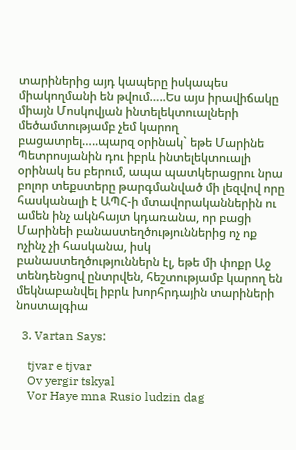տարիներից այդ կապերը իսկապես միակողմանի են թվում…..Ես այս իրավիճակը միայն Մոսկովյան ինտելեկտուալների մեծամտությամբ չեմ կարող բացատրել…..պարզ օրինակ` եթե Մարինե Պետրոսյանին դու իբրև ինտելեկտուալի օրինակ ես բերում, ապա պատկերացրու նրա բոլոր տեքստերը թարգմանված մի լեզվով որը հասկանալի է ԱՊՀ-ի մտավորականներին ու ամեն ինչ ակնհայտ կդառանա, որ բացի Մարինեի բանաստեղծություններից ոչ ոք ոչինչ չի հասկանա, իսկ բանաստեղծություններն էլ, եթե մի փոքր Աջ տենդենցով ընտրվեն, հեշտությամբ կարող են մեկնաբանվել իբրև խորհրդային տարիների նոստալգիա

  3. Vartan Says:

    tjvar e tjvar
    Ov yergir tskyal
    Vor Haye mna Rusio ludzin dag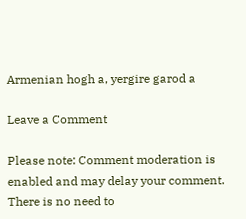Armenian hogh a, yergire garod a

Leave a Comment

Please note: Comment moderation is enabled and may delay your comment. There is no need to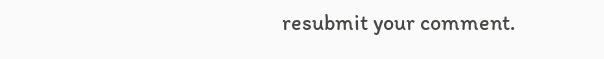resubmit your comment.